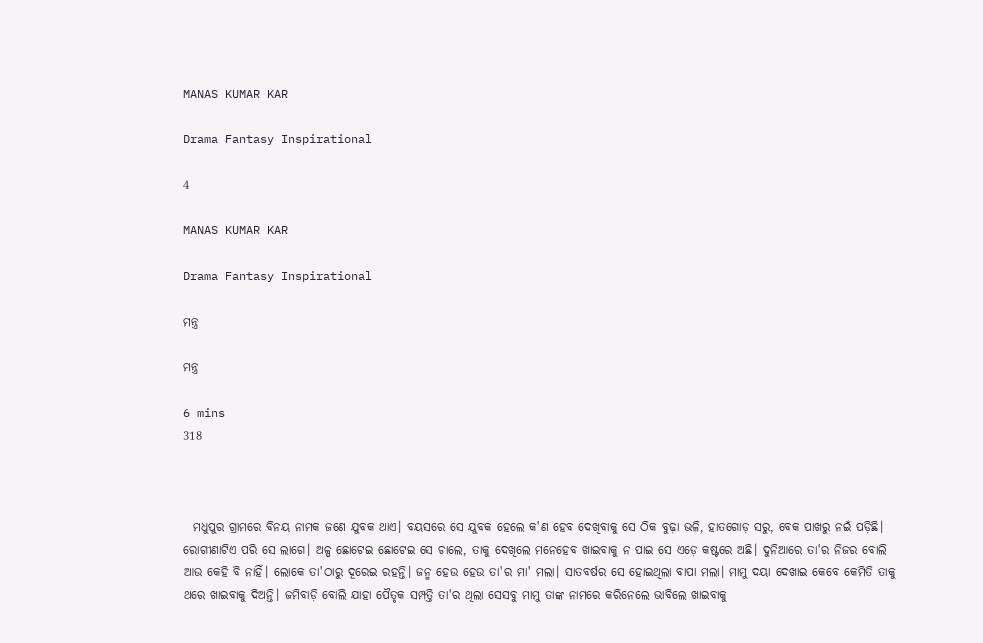MANAS KUMAR KAR

Drama Fantasy Inspirational

4

MANAS KUMAR KAR

Drama Fantasy Inspirational

ମନ୍ତ୍ର

ମନ୍ତ୍ର

6 mins
318



  ମଧୁପୁର ଗ୍ରାମରେ ବିନୟ ନାମକ ଜଣେ ଯୁବକ ଥାଏ। ବୟସରେ ସେ ଯୁବକ ହେଲେ କ'ଣ ହେବ ଦେଖିବାକୁ ସେ ଠିକ ବୁଢ଼ା ଭଳି, ହାତଗୋଡ଼ ସରୁ, ବେକ ପାଖରୁ ନଇଁ ପଡ଼ିଛି। ରୋଗୀଣାଟିଏ ପରି ସେ ଲାଗେ। ଅଳ୍ପ ଛୋଟେଇ ଛୋଟେଇ ସେ ଚାଲେ, ତାକୁ ଦେଖିଲେ ମନେହେବ ଖାଇବାକୁ ନ ପାଇ ସେ ଏଡ଼େ କଷ୍ଟରେ ଅଛି। ଦୁନିଆରେ ତା'ର ନିଜର ବୋଲି ଆଉ କେହି ବି ନାହିଁ। ଲୋକେ ତା'ଠାରୁ ଦୂରେଇ ରହନ୍ତି। ଜନ୍ମ ହେଉ ହେଉ ତା'ର ମା' ମଲା। ସାତବର୍ଷର ସେ ହୋଇଥିଲା ବାପା ମଲା। ମାମୁ ଦୟା ଦେଖାଇ କେବେ କେମିତି ତାକୁ ଥରେ ଖାଇବାକୁ ଦିଅନ୍ତି। ଜମିବାଡ଼ି ବୋଲି ଯାହା ପୈତୃକ ସମ୍ପତ୍ତି ତା'ର ଥିଲା ସେସବୁ ମାମୁ ତାଙ୍କ ନାମରେ କରିନେଲେ ଭାବିଲେ ଖାଇବାକୁ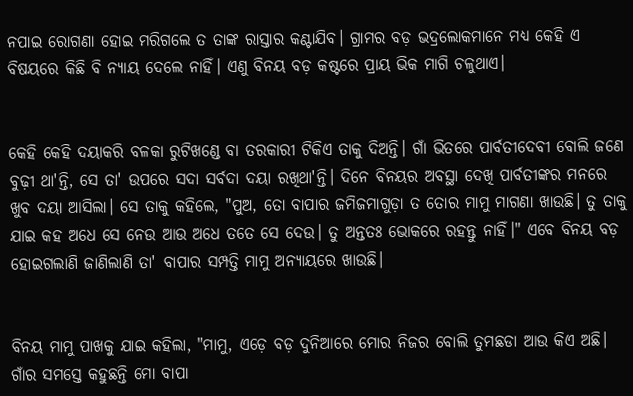ନପାଇ ରୋଗଣା ହୋଇ ମରିଗଲେ ତ ତାଙ୍କ ରାସ୍ତାର କଣ୍ଟାଯିବ। ଗ୍ରାମର ବଡ଼ ଭଦ୍ରଲୋକମାନେ ମଧ୍ୟ କେହି ଏ ବିଷୟରେ କିଛି ବି ନ୍ୟାୟ ଦେଲେ ନାହିଁ। ଏଣୁ ବିନୟ ବଡ଼ କଷ୍ଟରେ ପ୍ରାୟ ଭିକ ମାଗି ଚଳୁଥାଏ।


କେହି କେହି ଦୟାକରି ବଳକା ରୁଟିଖଣ୍ଡେ ବା ତରକାରୀ ଟିକିଏ ତାକୁ ଦିଅନ୍ତି। ଗାଁ ଭିତରେ ପାର୍ବତୀଦେବୀ ବୋଲି ଜଣେ ବୁଢ଼ୀ ଥା'ନ୍ତି, ସେ ତା' ଉପରେ ସଦା ସର୍ବଦା ଦୟା ରଖିଥା'ନ୍ତି। ଦିନେ ବିନୟର ଅବସ୍ଥା ଦେଖି ପାର୍ବତୀଙ୍କର ମନରେ ଖୁବ ଦୟା ଆସିଲା। ସେ ତାକୁ କହିଲେ, "ପୁଅ, ତୋ ବାପାର ଜମିଜମାଗୁଡ଼ା ତ ତୋର ମାମୁ ମାଗଣା ଖାଉଛି। ତୁ ତାକୁ ଯାଇ କହ ଅଧେ ସେ ନେଉ ଆଉ ଅଧେ ତତେ ସେ ଦେଉ। ତୁ ଅନ୍ତତଃ ଭୋକରେ ରହନ୍ତୁ ନାହିଁ।" ଏବେ ବିନୟ ବଡ଼ ହୋଇଗଲାଣି ଜାଣିଲାଣି ତା' ବାପାର ସମ୍ପତ୍ତି ମାମୁ ଅନ୍ୟାୟରେ ଖାଉଛି।


ବିନୟ ମାମୁ ପାଖକୁ ଯାଇ କହିଲା, "ମାମୁ, ଏଡ଼େ ବଡ଼ ଦୁନିଆରେ ମୋର ନିଜର ବୋଲି ତୁମଛଡା ଆଉ କିଏ ଅଛି। ଗାଁର ସମସ୍ତେ କହୁଛନ୍ତି ମୋ ବାପା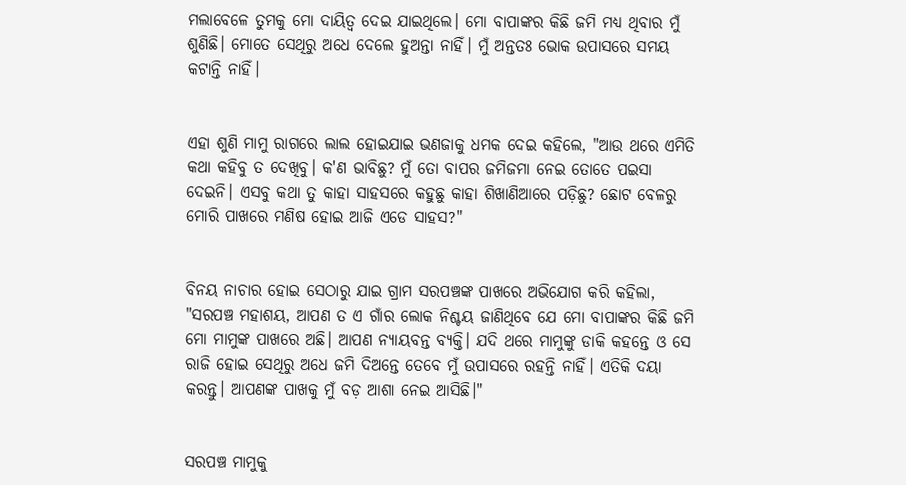ମଲାବେଳେ ତୁମକୁ ମୋ ଦାୟିତ୍ଵ ଦେଇ ଯାଇଥିଲେ। ମୋ ବାପାଙ୍କର କିଛି ଜମି ମଧ୍ୟ ଥିବାର ମୁଁ ଶୁଣିଛି। ମୋତେ ସେଥିରୁ ଅଧେ ଦେଲେ ହୁଅନ୍ତା ନାହିଁ। ମୁଁ ଅନ୍ତତଃ ଭୋକ ଉପାସରେ ସମୟ କଟାନ୍ତି ନାହିଁ।


ଏହା ଶୁଣି ମାମୁ ରାଗରେ ଲାଲ ହୋଇଯାଇ ଭଣଜାକୁ ଧମକ ଦେଇ କହିଲେ, "ଆଉ ଥରେ ଏମିତି କଥା କହିବୁ ତ ଦେଖିବୁ। କ'ଣ ଭାବିଛୁ? ମୁଁ ତୋ ବାପର ଜମିଜମା ନେଇ ତୋତେ ପଇସା ଦେଇନି। ଏସବୁ କଥା ତୁ କାହା ସାହସରେ କହୁଛୁ କାହା ଶିଖାଣିଆରେ ପଡ଼ିଛୁ? ଛୋଟ ବେଳରୁ ମୋରି ପାଖରେ ମଣିଷ ହୋଇ ଆଜି ଏଡେ ସାହସ?"


ବିନୟ ନାଚାର ହୋଇ ସେଠାରୁ ଯାଇ ଗ୍ରାମ ସରପଞ୍ଚଙ୍କ ପାଖରେ ଅଭିଯୋଗ କରି କହିଲା, "ସରପଞ୍ଚ ମହାଶୟ, ଆପଣ ତ ଏ ଗାଁର ଲୋକ ନିଶ୍ଚୟ ଜାଣିଥିବେ ଯେ ମୋ ବାପାଙ୍କର କିଛି ଜମି ମୋ ମାମୁଙ୍କ ପାଖରେ ଅଛି। ଆପଣ ନ୍ୟାୟବନ୍ତ ବ୍ୟକ୍ତି। ଯଦି ଥରେ ମାମୁଙ୍କୁ ଡାକି କହନ୍ତେ ଓ ସେ ରାଜି ହୋଇ ସେଥିରୁ ଅଧେ ଜମି ଦିଅନ୍ତେ ତେବେ ମୁଁ ଉପାସରେ ରହନ୍ତି ନାହିଁ। ଏତିକି ଦୟା କରନ୍ତୁ। ଆପଣଙ୍କ ପାଖକୁ ମୁଁ ବଡ଼ ଆଶା ନେଇ ଆସିଛି।"


ସରପଞ୍ଚ ମାମୁକୁ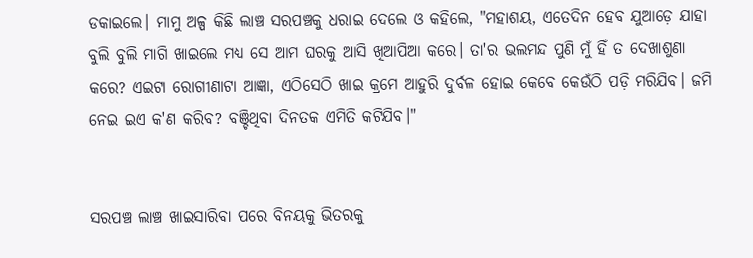ଡକାଇଲେ। ମାମୁ ଅଳ୍ପ କିଛି ଲାଞ୍ଚ ସରପଞ୍ଚକୁ ଧରାଇ ଦେଲେ ଓ କହିଲେ, "ମହାଶୟ, ଏତେଦିନ ହେବ ଯୁଆଡ଼େ ଯାହା ବୁଲି ବୁଲି ମାଗି ଖାଇଲେ ମଧ୍ୟ ସେ ଆମ ଘରକୁ ଆସି ଖିଆପିଆ କରେ। ତା'ର ଭଲମନ୍ଦ ପୁଣି ମୁଁ ହିଁ ତ ଦେଖାଶୁଣା କରେ? ଏଇଟା ରୋଗୀଣାଟା ଆଜ୍ଞା, ଏଠିସେଠି ଖାଇ କ୍ରମେ ଆହୁରି ଦୁର୍ବଳ ହୋଇ କେବେ କେଉଁଠି ପଡ଼ି ମରିଯିବ। ଜମି ନେଇ ଇଏ କ'ଣ କରିବ? ବଞ୍ଚିଥିବା ଦିନତକ ଏମିତି କଟିଯିବ।"


ସରପଞ୍ଚ ଲାଞ୍ଚ ଖାଇସାରିବା ପରେ ବିନୟକୁ ଭିତରକୁ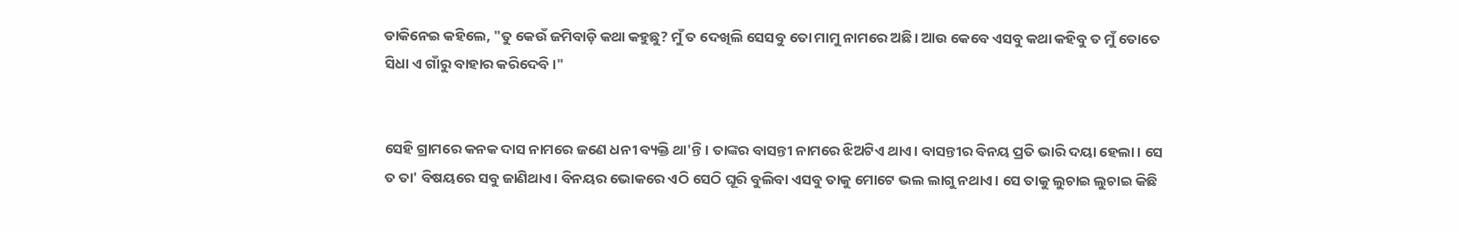ଡାକିନେଇ କହିଲେ, "ତୁ କେଉଁ ଜମିବାଡ଼ି କଥା କହୁଛୁ? ମୁଁ ତ ଦେଖିଲି ସେସବୁ ତୋ ମାମୁ ନାମରେ ଅଛି। ଆଉ କେବେ ଏସବୁ କଥା କହିବୁ ତ ମୁଁ ତୋତେ ସିଧା ଏ ଗାଁରୁ ବାହାର କରିଦେବି।"


ସେହି ଗ୍ରାମରେ କନକ ଦାସ ନାମରେ ଜଣେ ଧନୀ ବ୍ୟକ୍ତି ଥା'ନ୍ତି। ତାଙ୍କର ବାସନ୍ତୀ ନାମରେ ଝିଅଟିଏ ଥାଏ। ବାସନ୍ତୀର ବିନୟ ପ୍ରତି ଭାରି ଦୟା ହେଲା। ସେ ତ ତା' ବିଷୟରେ ସବୁ ଜାଣିଥାଏ। ବିନୟର ଭୋକରେ ଏଠି ସେଠି ଘୂରି ବୁଲିବା ଏସବୁ ତାକୁ ମୋଟେ ଭଲ ଲାଗୁ ନଥାଏ। ସେ ତାକୁ ଲୁଚାଇ ଲୁଚାଇ କିଛି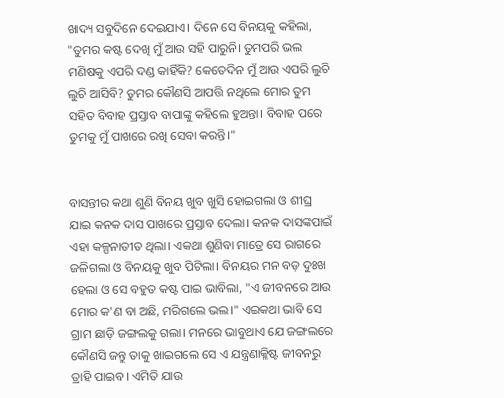ଖାଦ୍ୟ ସବୁଦିନେ ଦେଇଯାଏ। ଦିନେ ସେ ବିନୟକୁ କହିଲା, "ତୁମର କଷ୍ଟ ଦେଖି ମୁଁ ଆଉ ସହି ପାରୁନି। ତୁମପରି ଭଲ ମଣିଷକୁ ଏପରି ଦଣ୍ଡ କାହିଁକି? କେତେଦିନ ମୁଁ ଆଉ ଏପରି ଲୁଚି ଲୁଚି ଆସିବି? ତୁମର କୌଣସି ଆପତ୍ତି ନଥିଲେ ମୋର ତୁମ ସହିତ ବିବାହ ପ୍ରସ୍ତାବ ବାପାଙ୍କୁ କହିଲେ ହୁଅନ୍ତା। ବିବାହ ପରେ ତୁମକୁ ମୁଁ ପାଖରେ ରଖି ସେବା କରନ୍ତି।"


ବାସନ୍ତୀର କଥା ଶୁଣି ବିନୟ ଖୁବ ଖୁସି ହୋଇଗଲା ଓ ଶୀଘ୍ର ଯାଇ କନକ ଦାସ ପାଖରେ ପ୍ରସ୍ତାବ ଦେଲା। କନକ ଦାସଙ୍କପାଇଁ ଏହା କଳ୍ପନାତୀତ ଥିଲା। ଏକଥା ଶୁଣିବା ମାତ୍ରେ ସେ ରାଗରେ ଜଳିଗଲା ଓ ବିନୟକୁ ଖୁବ ପିଟିଲା। ବିନୟର ମନ ବଡ଼ ଦୁଃଖ ହେଲା ଓ ସେ ବହୁତ କଷ୍ଟ ପାଇ ଭାବିଲା, "ଏ ଜୀବନରେ ଆଉ ମୋର କ'ଣ ବା ଅଛି, ମରିଗଲେ ଭଲ।" ଏଇକଥା ଭାବି ସେ ଗ୍ରାମ ଛାଡ଼ି ଜଙ୍ଗଲକୁ ଗଲା। ମନରେ ଭାବୁଥାଏ ଯେ ଜଙ୍ଗଲରେ କୌଣସି ଜନ୍ତୁ ତାକୁ ଖାଇଗଲେ ସେ ଏ ଯନ୍ତ୍ରଣାକ୍ଳିଷ୍ଟ ଜୀବନରୁ ତ୍ରାହି ପାଇବ। ଏମିତି ଯାଉ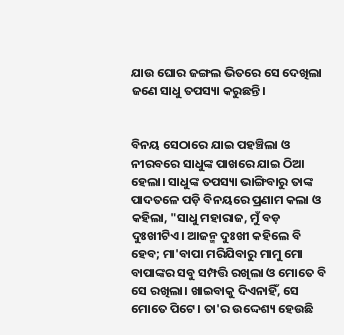ଯାଉ ଘୋର ଜଙ୍ଗଲ ଭିତରେ ସେ ଦେଖିଲା ଜଣେ ସାଧୁ ତପସ୍ୟା କରୁଛନ୍ତି।


ବିନୟ ସେଠାରେ ଯାଇ ପହଞ୍ଚିଲା ଓ ନୀରବରେ ସାଧୁଙ୍କ ପାଖରେ ଯାଇ ଠିଆ ହେଲା। ସାଧୁଙ୍କ ତପସ୍ୟା ଭାଙ୍ଗିବାରୁ ତାଙ୍କ ପାଦତଳେ ପଡ଼ି ବିନୟରେ ପ୍ରଣାମ କଲା ଓ କହିଲା, "ସାଧୁ ମହାରାଜ, ମୁଁ ବଡ଼ ଦୁଃଖୀଟିଏ। ଆଜନ୍ମ ଦୁଃଖୀ କହିଲେ ବି ହେବ; ମା'ବାପା ମରିଯିବାରୁ ମାମୁ ମୋ ବାପାଙ୍କର ସବୁ ସମ୍ପତ୍ତି ରଖିଲା ଓ ମୋତେ ବି ସେ ରଖିଲା। ଖାଇବାକୁ ଦିଏନାହିଁ, ସେ ମୋତେ ପିଟେ। ତା'ର ଉଦ୍ଦେଶ୍ୟ ହେଉଛି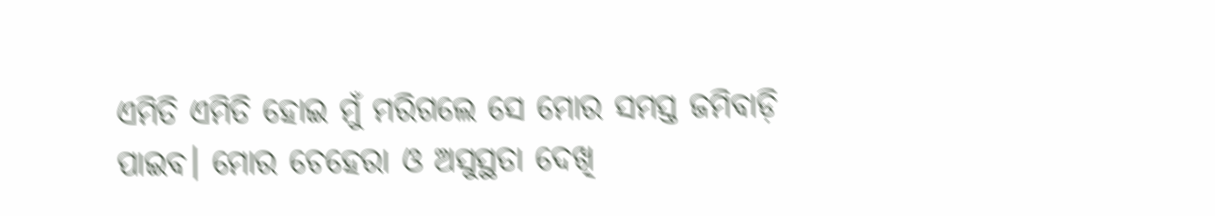ଏମିତି ଏମିତି ହୋଇ ମୁଁ ମରିଗଲେ ସେ ମୋର ସମସ୍ତ ଜମିବାଡ଼ି ପାଇବ। ମୋର ଚେହେରା ଓ ଅସୁସ୍ଥତା ଦେଖି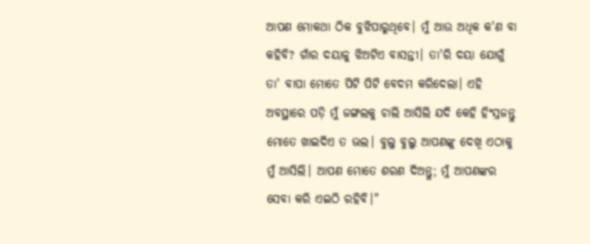ଆପଣ ମୋକଥା ଠିକ ବୁଝିପାରୁଥିବେ। ମୁଁ ଆଉ ଅଧିକ କ'ଣ ବା କହିବି? ଗାଁର ଦୟାଳୁ ଝିଅଟିଏ ବାସନ୍ତୀ। ତା'ରି ଦୟା ଯୋଗୁଁ ତା' ବାପା ମୋତେ ପିଟି ପିଟି ବେଦମ କରିଦେଲା। ଏହି ଅବସ୍ଥାରେ ପଡ଼ି ମୁଁ ଜଙ୍ଗଲକୁ ଚାଲି ଆସିଲି ଯଦି କେହି ହିଂସ୍ରଜନ୍ତୁ ମୋତେ ଖାଇଦିଏ ତ ଭଲ। ବୁଲୁ ବୁଲୁ ଆପଣଙ୍କୁ ଦେଖି ଏଠାକୁ ମୁଁ ଆସିଲି। ଆପଣ ମୋତେ ଶରଣ ଦିଅନ୍ତୁ; ମୁଁ ଆପଣଙ୍କର ସେବା କରି ଏଇଠି ରହିବି।"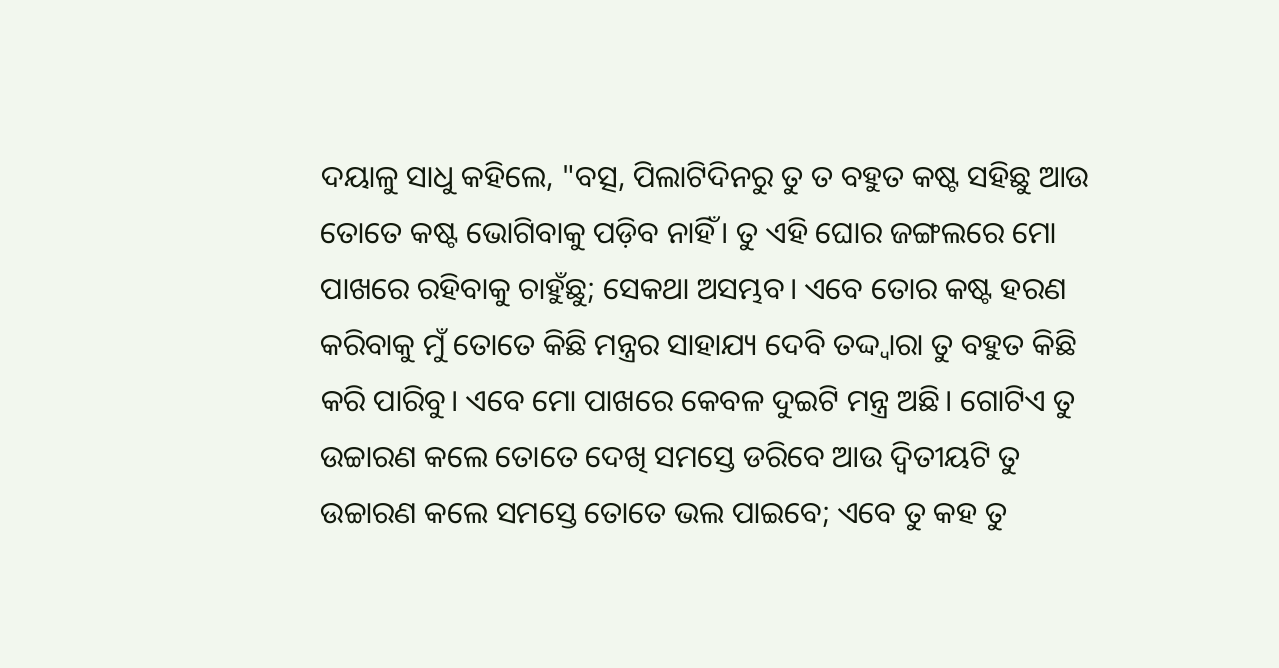ଦୟାଳୁ ସାଧୁ କହିଲେ, "ବତ୍ସ, ପିଲାଟିଦିନରୁ ତୁ ତ ବହୁତ କଷ୍ଟ ସହିଛୁ ଆଉ ତୋତେ କଷ୍ଟ ଭୋଗିବାକୁ ପଡ଼ିବ ନାହିଁ। ତୁ ଏହି ଘୋର ଜଙ୍ଗଲରେ ମୋ ପାଖରେ ରହିବାକୁ ଚାହୁଁଛୁ; ସେକଥା ଅସମ୍ଭବ। ଏବେ ତୋର କଷ୍ଟ ହରଣ କରିବାକୁ ମୁଁ ତୋତେ କିଛି ମନ୍ତ୍ରର ସାହାଯ୍ୟ ଦେବି ତଦ୍ଦ୍ୱାରା ତୁ ବହୁତ କିଛି କରି ପାରିବୁ। ଏବେ ମୋ ପାଖରେ କେବଳ ଦୁଇଟି ମନ୍ତ୍ର ଅଛି। ଗୋଟିଏ ତୁ ଉଚ୍ଚାରଣ କଲେ ତୋତେ ଦେଖି ସମସ୍ତେ ଡରିବେ ଆଉ ଦ୍ୱିତୀୟଟି ତୁ ଉଚ୍ଚାରଣ କଲେ ସମସ୍ତେ ତୋତେ ଭଲ ପାଇବେ; ଏବେ ତୁ କହ ତୁ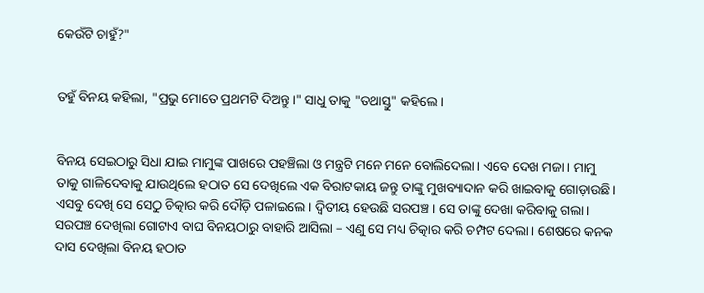କେଉଁଟି ଚାହୁଁ?"


ତହୁଁ ବିନୟ କହିଲା, "ପ୍ରଭୁ ମୋତେ ପ୍ରଥମଟି ଦିଅନ୍ତୁ।" ସାଧୁ ତାକୁ "ତଥାସ୍ତୁ" କହିଲେ।


ବିନୟ ସେଇଠାରୁ ସିଧା ଯାଇ ମାମୁଙ୍କ ପାଖରେ ପହଞ୍ଚିଲା ଓ ମନ୍ତ୍ରଟି ମନେ ମନେ ବୋଲିଦେଲା। ଏବେ ଦେଖ ମଜା। ମାମୁ ତାକୁ ଗାଳିଦେବାକୁ ଯାଉଥିଲେ ହଠାତ ସେ ଦେଖିଲେ ଏକ ବିରାଟକାୟ ଜନ୍ତୁ ତାଙ୍କୁ ମୁଖବ୍ୟାଦାନ କରି ଖାଇବାକୁ ଗୋଡ଼ାଉଛି। ଏସବୁ ଦେଖି ସେ ସେଠୁ ଚିତ୍କାର କରି ଦୌଡ଼ି ପଳାଇଲେ। ଦ୍ୱିତୀୟ ହେଉଛି ସରପଞ୍ଚ। ସେ ତାଙ୍କୁ ଦେଖା କରିବାକୁ ଗଲା। ସରପଞ୍ଚ ଦେଖିଲା ଗୋଟାଏ ବାଘ ବିନୟଠାରୁ ବାହାରି ଆସିଲା – ଏଣୁ ସେ ମଧ୍ୟ ଚିତ୍କାର କରି ଚମ୍ପଟ ଦେଲା। ଶେଷରେ କନକ ଦାସ ଦେଖିଲା ବିନୟ ହଠାତ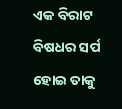ଏକ ବିରାଟ ବିଷଧର ସର୍ପ ହୋଇ ତାକୁ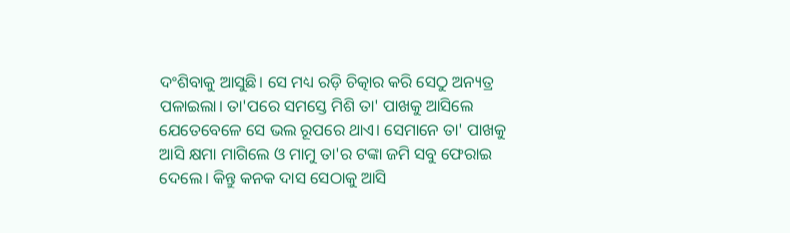ଦଂଶିବାକୁ ଆସୁଛି। ସେ ମଧ୍ୟ ରଡ଼ି ଚିତ୍କାର କରି ସେଠୁ ଅନ୍ୟତ୍ର ପଳାଇଲା। ତା'ପରେ ସମସ୍ତେ ମିଶି ତା' ପାଖକୁ ଆସିଲେ ଯେତେବେଳେ ସେ ଭଲ ରୂପରେ ଥାଏ। ସେମାନେ ତା' ପାଖକୁ ଆସି କ୍ଷମା ମାଗିଲେ ଓ ମାମୁ ତା'ର ଟଙ୍କା ଜମି ସବୁ ଫେରାଇ ଦେଲେ। କିନ୍ତୁ କନକ ଦାସ ସେଠାକୁ ଆସି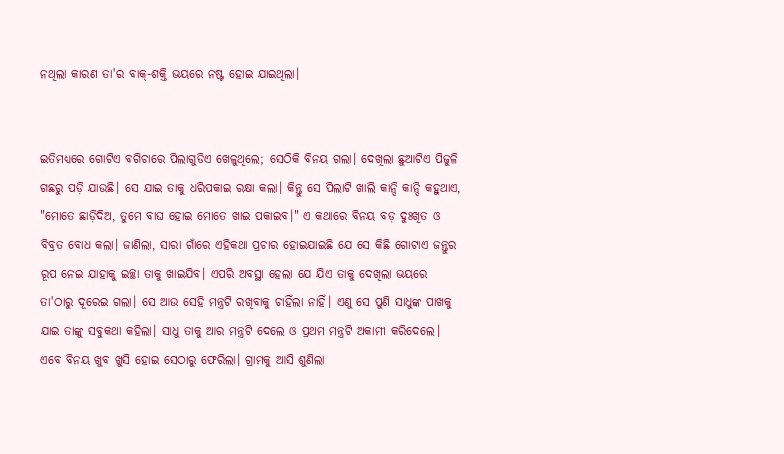ନଥିଲା କାରଣ ତା'ର ବାକ୍-ଶକ୍ତି ଭୟରେ ନଷ୍ଟ ହୋଇ ଯାଇଥିଲା।


ଇତିମଧ୍ୟରେ ଗୋଟିଏ ବଗିଚାରେ ପିଲାଗୁଡିଏ ଖେଳୁଥିଲେ; ସେଠିକି ବିନୟ ଗଲା। ଦେଖିଲା ଛୁଆଟିଏ ପିଜୁଳି ଗଛରୁ ପଡ଼ି ଯାଉଛି। ସେ ଯାଇ ତାକୁ ଧରିପକାଇ ରକ୍ଷା କଲା। କିନ୍ତୁ ସେ ପିଲାଟି ଖାଲି କାନ୍ଦି କାନ୍ଦି କହୁଥାଏ, "ମୋତେ ଛାଡ଼ିଦିଅ, ତୁମେ ବାଘ ହୋଇ ମୋତେ ଖାଇ ପକାଇବ।" ଏ କଥାରେ ବିନୟ ବଡ଼ ଦୁଃଖିତ ଓ ବିବ୍ରତ ବୋଧ କଲା। ଜାଣିଲା, ସାରା ଗାଁରେ ଏହିକଥା ପ୍ରଚାର ହୋଇଯାଇଛି ଯେ ସେ କିଛି ଗୋଟାଏ ଜନ୍ତୁର ରୂପ ନେଇ ଯାହାକୁ ଇଚ୍ଛା ତାକୁ ଖାଇଯିବ। ଏପରି ଅବସ୍ଥା ହେଲା ଯେ ଯିଏ ତାକୁ ଦେଖିଲା ଭୟରେ ତା'ଠାରୁ ଦୂରେଇ ଗଲା। ସେ ଆଉ ସେହି ମନ୍ତ୍ରଟି ରଖିବାକୁ ଚାହିଁଲା ନାହିଁ। ଏଣୁ ସେ ପୁଣି ସାଧୁଙ୍କ ପାଖକୁ ଯାଇ ତାଙ୍କୁ ସବୁକଥା କହିଲା। ସାଧୁ ତାକୁ ଆର ମନ୍ତ୍ରଟି ଦେଲେ ଓ ପ୍ରଥମ ମନ୍ତ୍ରଟି ଅକାମୀ କରିଦେଲେ। ଏବେ ବିନୟ ଖୁବ ଖୁସି ହୋଇ ସେଠାରୁ ଫେରିଲା। ଗ୍ରାମକୁ ଆସି ଶୁଣିଲା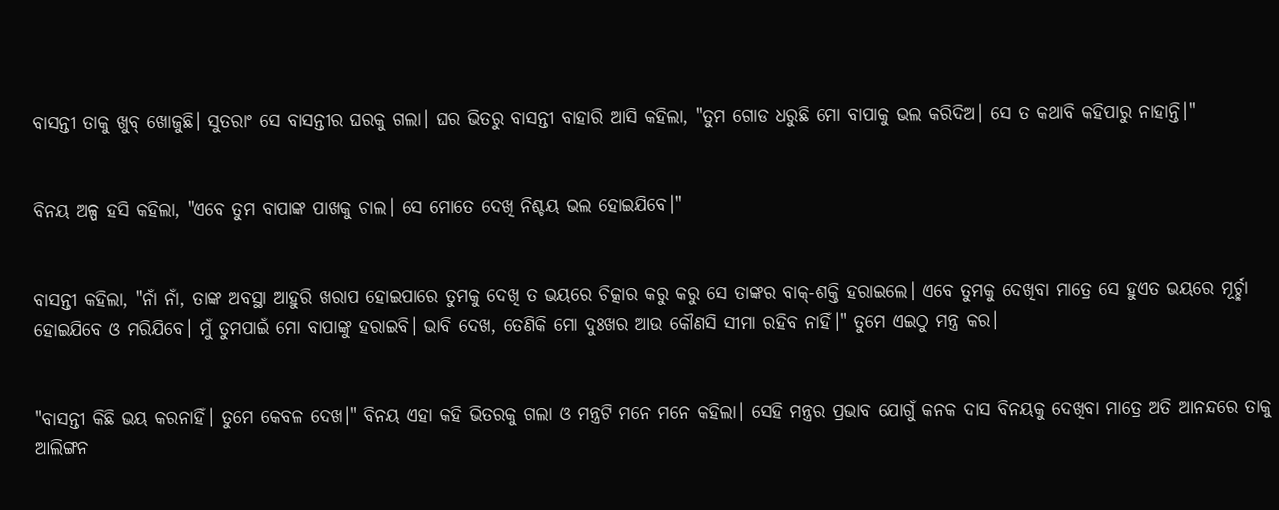ବାସନ୍ତୀ ତାକୁ ଖୁବ୍ ଖୋଜୁଛି। ସୁତରାଂ ସେ ବାସନ୍ତୀର ଘରକୁ ଗଲା। ଘର ଭିତରୁ ବାସନ୍ତୀ ବାହାରି ଆସି କହିଲା, "ତୁମ ଗୋଡ ଧରୁଛି ମୋ ବାପାକୁ ଭଲ କରିଦିଅ। ସେ ତ କଥାବି କହିପାରୁ ନାହାନ୍ତି।"


ବିନୟ ଅଳ୍ପ ହସି କହିଲା, "ଏବେ ତୁମ ବାପାଙ୍କ ପାଖକୁ ଚାଲ। ସେ ମୋତେ ଦେଖି ନିଶ୍ଚୟ ଭଲ ହୋଇଯିବେ।"


ବାସନ୍ତୀ କହିଲା, "ନାଁ ନାଁ, ତାଙ୍କ ଅବସ୍ଥା ଆହୁରି ଖରାପ ହୋଇପାରେ ତୁମକୁ ଦେଖି ତ ଭୟରେ ଚିତ୍କାର କରୁ କରୁ ସେ ତାଙ୍କର ବାକ୍-ଶକ୍ତି ହରାଇଲେ। ଏବେ ତୁମକୁ ଦେଖିବା ମାତ୍ରେ ସେ ହୁଏତ ଭୟରେ ମୂର୍ଚ୍ଛା ହୋଇଯିବେ ଓ ମରିଯିବେ। ମୁଁ ତୁମପାଇଁ ମୋ ବାପାଙ୍କୁ ହରାଇବି। ଭାବି ଦେଖ, ତେଣିକି ମୋ ଦୁଃଖର ଆଉ କୌଣସି ସୀମା ରହିବ ନାହିଁ।" ତୁମେ ଏଇଠୁ ମନ୍ତ୍ର କର।


"ବାସନ୍ତୀ କିଛି ଭୟ କରନାହିଁ। ତୁମେ କେବଳ ଦେଖ।" ବିନୟ ଏହା କହି ଭିତରକୁ ଗଲା ଓ ମନ୍ତ୍ରଟି ମନେ ମନେ କହିଲା। ସେହି ମନ୍ତ୍ରର ପ୍ରଭାବ ଯୋଗୁଁ କନକ ଦାସ ବିନୟକୁ ଦେଖିବା ମାତ୍ରେ ଅତି ଆନନ୍ଦରେ ତାକୁ ଆଲିଙ୍ଗନ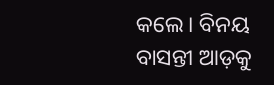କଲେ। ବିନୟ ବାସନ୍ତୀ ଆଡ଼କୁ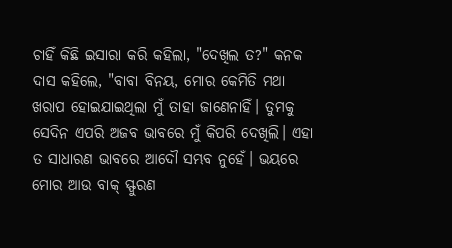ଚାହିଁ କିଛି ଇସାରା କରି କହିଲା, "ଦେଖିଲ ତ?" କନକ ଦାସ କହିଲେ, "ବାବା ବିନୟ, ମୋର କେମିତି ମଥା ଖରାପ ହୋଇଯାଇଥିଲା ମୁଁ ତାହା ଜାଣେନାହିଁ। ତୁମକୁ ସେଦିନ ଏପରି ଅଜବ ଭାବରେ ମୁଁ କିପରି ଦେଖିଲି। ଏହା ତ ସାଧାରଣ ଭାବରେ ଆଦୌ ସମ୍ଭବ ନୁହେଁ। ଭୟରେ ମୋର ଆଉ ବାକ୍ ସ୍ଫୁରଣ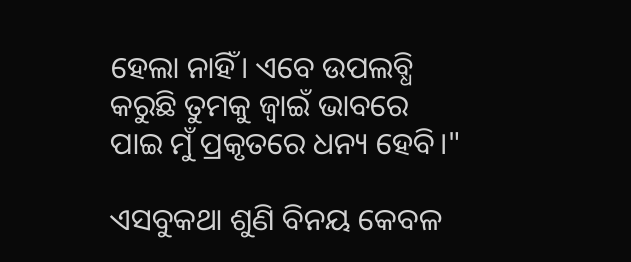ହେଲା ନାହିଁ। ଏବେ ଉପଲବ୍ଧି କରୁଛି ତୁମକୁ ଜ୍ୱାଇଁ ଭାବରେ ପାଇ ମୁଁ ପ୍ରକୃତରେ ଧନ୍ୟ ହେବି।"

ଏସବୁକଥା ଶୁଣି ବିନୟ କେବଳ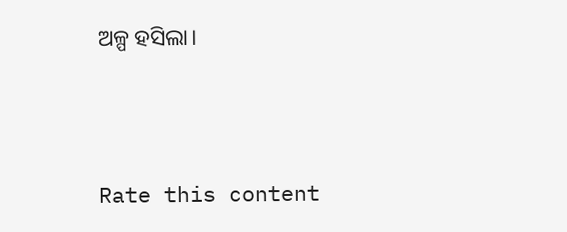ଅଳ୍ପ ହସିଲା।




Rate this content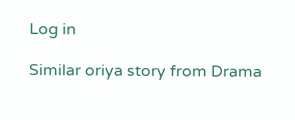Log in

Similar oriya story from Drama